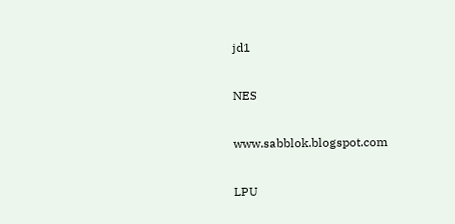jd1

NES

www.sabblok.blogspot.com

LPU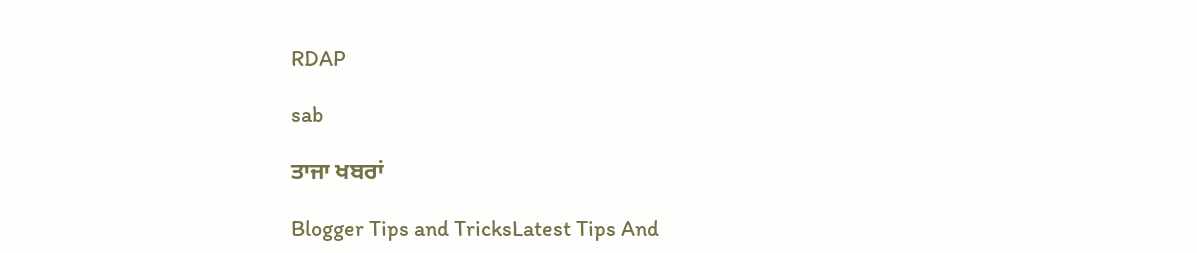RDAP

sab

ਤਾਜਾ ਖਬਰਾਂ

Blogger Tips and TricksLatest Tips And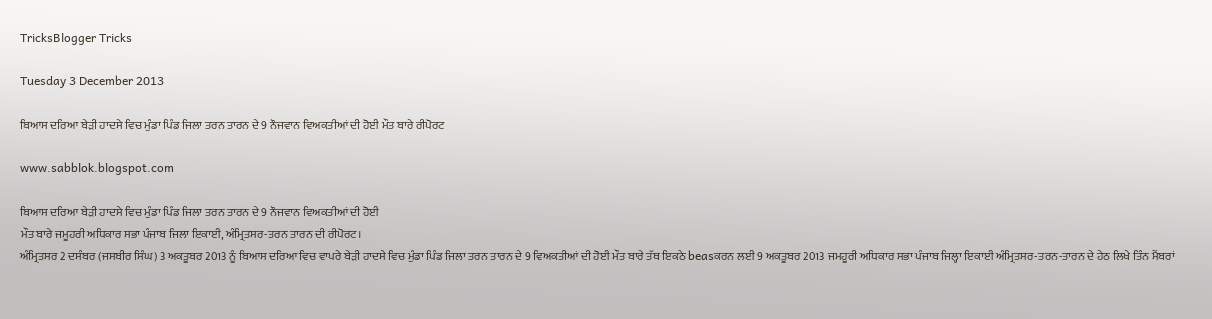TricksBlogger Tricks

Tuesday 3 December 2013

ਬਿਆਸ ਦਰਿਆ ਬੇੜੀ ਹਾਦਸੇ ਵਿਚ ਮੁੰਡਾ ਪਿੰਡ ਜਿਲਾ ਤਰਨ ਤਾਰਨ ਦੇ 9 ਨੌਜਵਾਨ ਵਿਅਕਤੀਆਂ ਦੀ ਹੋਈ ਮੌਤ ਬਾਰੇ ਰੀਪੋਰਟ

www.sabblok.blogspot.com

ਬਿਆਸ ਦਰਿਆ ਬੇੜੀ ਹਾਦਸੇ ਵਿਚ ਮੁੰਡਾ ਪਿੰਡ ਜਿਲਾ ਤਰਨ ਤਾਰਨ ਦੇ 9 ਨੌਜਵਾਨ ਵਿਅਕਤੀਆਂ ਦੀ ਹੋਈ
ਮੌਤ ਬਾਰੇ ਜਮੂਹਰੀ ਅਧਿਕਾਰ ਸਭਾ ਪੰਜਾਬ ਜਿਲਾ ਇਕਾਈ, ਅੰਮ੍ਰਿਤਸਰ-ਤਰਨ ਤਾਰਨ ਦੀ ਰੀਪੋਰਟ।
ਅੰਮ੍ਰਿਤਸਰ 2 ਦਸੰਬਰ (ਜਸਬੀਰ ਸਿੰਘ) 3 ਅਕਤੂਬਰ 2013 ਨੂੰ ਬਿਆਸ ਦਰਿਆ ਵਿਚ ਵਾਪਰੇ ਬੇੜੀ ਹਾਦਸੇ ਵਿਚ ਮੁੰਡਾ ਪਿੰਡ ਜਿਲਾ ਤਰਨ ਤਾਰਨ ਦੇ 9 ਵਿਅਕਤੀਆਂ ਦੀ ਹੋਈ ਮੌਤ ਬਾਰੇ ਤੱਥ ਇਕਠੇ beasਕਰਨ ਲਈ 9 ਅਕਤੂਬਰ 2013 ਜਮਹੂਰੀ ਅਧਿਕਾਰ ਸਭਾ ਪੰਜਾਬ ਜਿਲ੍ਹਾ ਇਕਾਈ ਅੰਮ੍ਰਿਤਸਰ-ਤਰਨ-ਤਾਰਨ ਦੇ ਹੇਠ ਲਿਖੇ ਤਿੰਨ ਮੈਂਬਰਾਂ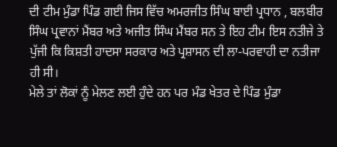ਦੀ ਟੀਮ ਮੁੰਡਾ ਪਿੰਡ ਗਈ ਜਿਸ ਵਿੱਚ ਅਮਰਜੀਤ ਸਿੰਘ ਬਾਈ ਪ੍ਰਧਾਨ , ਬਲਬੀਰ ਸਿੰਘ ਪ੍ਰਵਾਨਾਂ ਮੈਂਬਰ ਅਤੇ ਅਜੀਤ ਸਿੰਘ ਮੈਂਬਰ ਸਨ ਤੇ ਇਹ ਟੀਮ ਇਸ ਨਤੀਜੇ ਤੇ ਪੁੱਜੀ ਕਿ ਕਿਸ਼ਤੀ ਹਾਦਸਾ ਸਰਕਾਰ ਅਤੇ ਪ੍ਰਸ਼ਾਸਨ ਦੀ ਲਾ-ਪਰਵਾਹੀ ਦਾ ਨਤੀਜਾ ਹੀ ਸੀ।
ਮੇਲੇ ਤਾਂ ਲੋਕਾਂ ਨੂੰ ਮੇਲਣ ਲਈ ਹੁੰਦੇ ਹਨ ਪਰ ਮੰਡ ਖੇਤਰ ਦੇ ਪਿੰਡ ਮੁੰਡਾ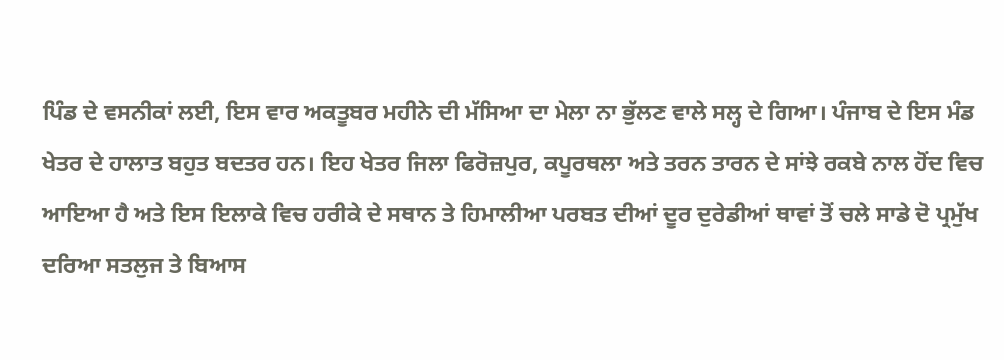ਪਿੰਡ ਦੇ ਵਸਨੀਕਾਂ ਲਈ, ਇਸ ਵਾਰ ਅਕਤੂਬਰ ਮਹੀਨੇ ਦੀ ਮੱਸਿਆ ਦਾ ਮੇਲਾ ਨਾ ਭੁੱਲਣ ਵਾਲੇ ਸਲ੍ਹ ਦੇ ਗਿਆ। ਪੰਜਾਬ ਦੇ ਇਸ ਮੰਡ ਖੇਤਰ ਦੇ ਹਾਲਾਤ ਬਹੁਤ ਬਦਤਰ ਹਨ। ਇਹ ਖੇਤਰ ਜਿਲਾ ਫਿਰੋਜ਼ਪੁਰ, ਕਪੂਰਥਲਾ ਅਤੇ ਤਰਨ ਤਾਰਨ ਦੇ ਸਾਂਝੇ ਰਕਬੇ ਨਾਲ ਹੋਂਦ ਵਿਚ ਆਇਆ ਹੈ ਅਤੇ ਇਸ ਇਲਾਕੇ ਵਿਚ ਹਰੀਕੇ ਦੇ ਸਥਾਨ ਤੇ ਹਿਮਾਲੀਆ ਪਰਬਤ ਦੀਆਂ ਦੂਰ ਦੁਰੇਡੀਆਂ ਥਾਵਾਂ ਤੋਂ ਚਲੇ ਸਾਡੇ ਦੋ ਪ੍ਰਮੁੱਖ ਦਰਿਆ ਸਤਲੁਜ ਤੇ ਬਿਆਸ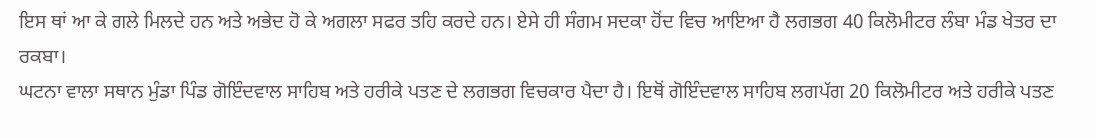ਇਸ ਥਾਂ ਆ ਕੇ ਗਲੇ ਮਿਲਦੇ ਹਨ ਅਤੇ ਅਭੇਦ ਹੋ ਕੇ ਅਗਲਾ ਸਫਰ ਤਹਿ ਕਰਦੇ ਹਨ। ਏਸੇ ਹੀ ਸੰਗਮ ਸਦਕਾ ਹੋਂਦ ਵਿਚ ਆਇਆ ਹੈ ਲਗਭਗ 40 ਕਿਲੋਮੀਟਰ ਲੰਬਾ ਮੰਡ ਖੇਤਰ ਦਾ ਰਕਬਾ।
ਘਟਨਾ ਵਾਲਾ ਸਥਾਨ ਮੁੰਡਾ ਪਿੰਡ ਗੋਇੰਦਵਾਲ ਸਾਹਿਬ ਅਤੇ ਹਰੀਕੇ ਪਤਣ ਦੇ ਲਗਭਗ ਵਿਚਕਾਰ ਪੈਦਾ ਹੈ। ਇਥੋਂ ਗੋਇੰਦਵਾਲ ਸਾਹਿਬ ਲਗਪੱਗ 20 ਕਿਲੋਮੀਟਰ ਅਤੇ ਹਰੀਕੇ ਪਤਣ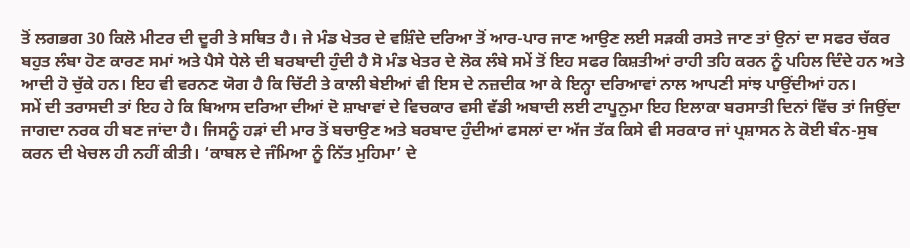ਤੋਂ ਲਗਭਗ 30 ਕਿਲੋ ਮੀਟਰ ਦੀ ਦੂਰੀ ਤੇ ਸਥਿਤ ਹੈ। ਜੇ ਮੰਡ ਖੇਤਰ ਦੇ ਵਸ਼ਿੰਦੇ ਦਰਿਆ ਤੋਂ ਆਰ-ਪਾਰ ਜਾਣ ਆਉਣ ਲਈ ਸੜਕੀ ਰਸਤੇ ਜਾਣ ਤਾਂ ਉਨਾਂ ਦਾ ਸਫਰ ਚੱਕਰ ਬਹੁਤ ਲੰਬਾ ਹੋਣ ਕਾਰਣ ਸਮਾਂ ਅਤੇ ਪੈਸੇ ਧੇਲੇ ਦੀ ਬਰਬਾਦੀ ਹੁੰਦੀ ਹੈ ਸੋ ਮੰਡ ਖੇਤਰ ਦੇ ਲੋਕ ਲੰਬੇ ਸਮੇਂ ਤੋਂ ਇਹ ਸਫਰ ਕਿਸ਼ਤੀਆਂ ਰਾਹੀ ਤਹਿ ਕਰਨ ਨੂੰ ਪਹਿਲ ਦਿੰਦੇ ਹਨ ਅਤੇ ਆਦੀ ਹੋ ਚੁੱਕੇ ਹਨ। ਇਹ ਵੀ ਵਰਨਣ ਯੋਗ ਹੈ ਕਿ ਚਿੱਟੀ ਤੇ ਕਾਲੀ ਬੇਈਆਂ ਵੀ ਇਸ ਦੇ ਨਜ਼ਦੀਕ ਆ ਕੇ ਇਨ੍ਹਾ ਦਰਿਆਵਾਂ ਨਾਲ ਆਪਣੀ ਸਾਂਝ ਪਾਉਂਦੀਆਂ ਹਨ।
ਸਮੇਂ ਦੀ ਤਰਾਸਦੀ ਤਾਂ ਇਹ ਹੇ ਕਿ ਬਿਆਸ ਦਰਿਆ ਦੀਆਂ ਦੋ ਸ਼ਾਖਾਵਾਂ ਦੇ ਵਿਚਕਾਰ ਵਸੀ ਵੱਡੀ ਅਬਾਦੀ ਲਈ ਟਾਪੂਨੁਮਾ ਇਹ ਇਲਾਕਾ ਬਰਸਾਤੀ ਦਿਨਾਂ ਵਿੱਚ ਤਾਂ ਜਿਉਂਦਾ ਜਾਗਦਾ ਨਰਕ ਹੀ ਬਣ ਜਾਂਦਾ ਹੈ। ਜਿਸਨੂੰ ਹੜਾਂ ਦੀ ਮਾਰ ਤੋਂ ਬਚਾਉਣ ਅਤੇ ਬਰਬਾਦ ਹੁੰਦੀਆਂ ਫਸਲਾਂ ਦਾ ਅੱਜ ਤੱਕ ਕਿਸੇ ਵੀ ਸਰਕਾਰ ਜਾਂ ਪ੍ਰਸ਼ਾਸਨ ਨੇ ਕੋਈ ਬੰਨ-ਸੁਬ ਕਰਨ ਦੀ ਖੇਚਲ ਹੀ ਨਹੀਂ ਕੀਤੀ। ‘ਕਾਬਲ ਦੇ ਜੰਮਿਆ ਨੂੰ ਨਿੱਤ ਮੁਹਿਮਾ’ ਦੇ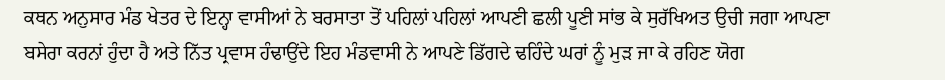ਕਥਨ ਅਨੁਸਾਰ ਮੰਡ ਖੇਤਰ ਦੇ ਇਨ੍ਹਾ ਵਾਸੀਆਂ ਨੇ ਬਰਸਾਤਾ ਤੋਂ ਪਹਿਲਾਂ ਪਹਿਲਾਂ ਆਪਣੀ ਛਲੀ ਪੂਣੀ ਸਾਂਭ ਕੇ ਸੁਰੱਖਿਅਤ ਉਚੀ ਜਗਾ ਆਪਣਾ ਬਸੇਰਾ ਕਰਨਾਂ ਹੁੰਦਾ ਹੈ ਅਤੇ ਨਿੱਤ ਪ੍ਰਵਾਸ ਹੰਢਾਉਂਦੇ ਇਹ ਮੰਡਵਾਸੀ ਨੇ ਆਪਣੇ ਡਿੱਗਦੇ ਢਹਿੰਦੇ ਘਰਾਂ ਨੂੰ ਮੁੜ ਜਾ ਕੇ ਰਹਿਣ ਯੋਗ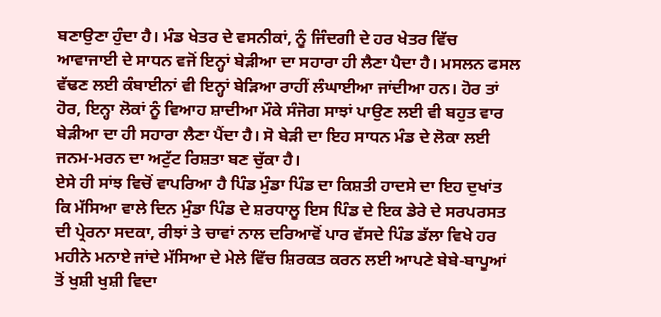ਬਣਾਉਣਾ ਹੁੰਦਾ ਹੈ। ਮੰਡ ਖੇਤਰ ਦੇ ਵਸਨੀਕਾਂ, ਨੂੰ ਜਿੰਦਗੀ ਦੇ ਹਰ ਖੇਤਰ ਵਿੱਚ ਆਵਾਜਾਈ ਦੇ ਸਾਧਨ ਵਜੋਂ ਇਨ੍ਹਾਂ ਬੇੜੀਆ ਦਾ ਸਹਾਰਾ ਹੀ ਲੈਣਾ ਪੈਦਾ ਹੈ। ਮਸਲਨ ਫਸਲ ਵੱਢਣ ਲਈ ਕੰਬਾਈਨਾਂ ਵੀ ਇਨ੍ਹਾਂ ਬੇੜਿਆ ਰਾਹੀਂ ਲੰਘਾਈਆ ਜਾਂਦੀਆ ਹਨ। ਹੋਰ ਤਾਂ ਹੋਰ, ਇਨ੍ਹਾ ਲੋਕਾਂ ਨੂੰ ਵਿਆਹ ਸ਼ਾਦੀਆ ਮੌਕੇ ਸੰਜੋਗ ਸਾਝਾਂ ਪਾਉਣ ਲਈ ਵੀ ਬਹੁਤ ਵਾਰ ਬੇੜੀਆ ਦਾ ਹੀ ਸਹਾਰਾ ਲੈਣਾ ਪੈਂਦਾ ਹੈ। ਸੋ ਬੇੜੀ ਦਾ ਇਹ ਸਾਧਨ ਮੰਡ ਦੇ ਲੋਕਾ ਲਈ ਜਨਮ-ਮਰਨ ਦਾ ਅਟੁੱਟ ਰਿਸ਼ਤਾ ਬਣ ਚੁੱਕਾ ਹੈ।
ਏਸੇ ਹੀ ਸਾਂਝ ਵਿਚੋਂ ਵਾਪਰਿਆ ਹੈ ਪਿੰਡ ਮੁੰਡਾ ਪਿੰਡ ਦਾ ਕਿਸ਼ਤੀ ਹਾਦਸੇ ਦਾ ਇਹ ਦੁਖਾਂਤ ਕਿ ਮੱਸਿਆ ਵਾਲੇ ਦਿਨ ਮੁੰਡਾ ਪਿੰਡ ਦੇ ਸ਼ਰਧਾਲੂ ਇਸ ਪਿੰਡ ਦੇ ਇਕ ਡੇਰੇ ਦੇ ਸਰਪਰਸਤ ਦੀ ਪ੍ਰੇਰਨਾ ਸਦਕਾ, ਰੀਝਾਂ ਤੇ ਚਾਵਾਂ ਨਾਲ ਦਰਿਆਵੋਂ ਪਾਰ ਵੱਸਦੇ ਪਿੰਡ ਡੱਲਾ ਵਿਖੇ ਹਰ ਮਹੀਨੇ ਮਨਾਏ ਜਾਂਦੇ ਮੱਸਿਆ ਦੇ ਮੇਲੇ ਵਿੱਚ ਸ਼ਿਰਕਤ ਕਰਨ ਲਈ ਆਪਣੇ ਬੇਬੇ-ਬਾਪੂਆਂ ਤੋਂ ਖੁਸ਼ੀ ਖੁਸ਼ੀ ਵਿਦਾ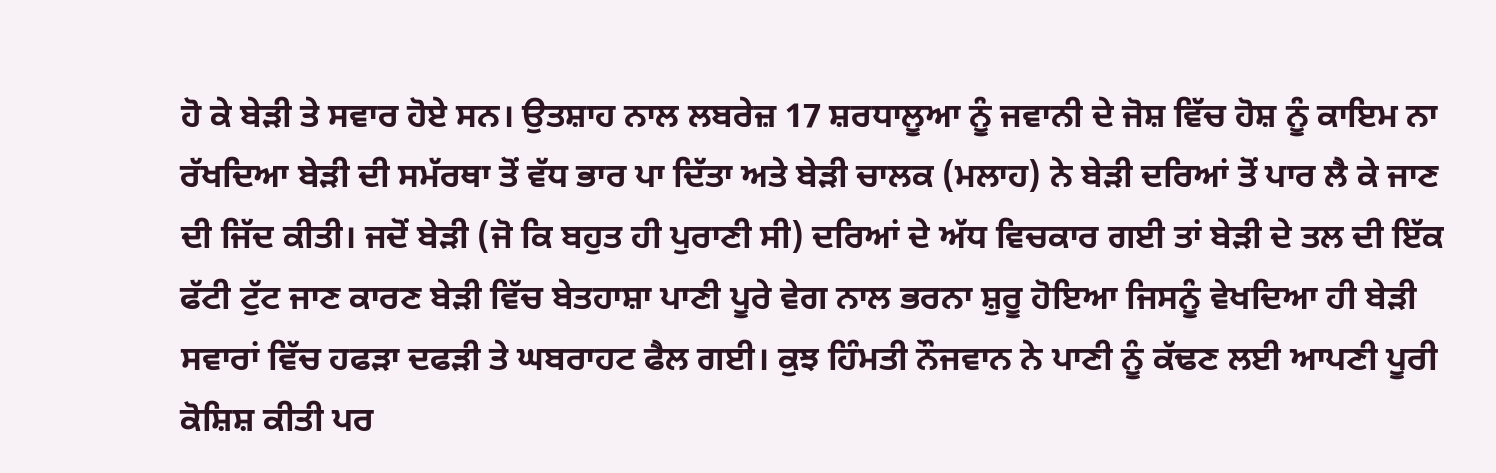ਹੋ ਕੇ ਬੇੜੀ ਤੇ ਸਵਾਰ ਹੋਏ ਸਨ। ਉਤਸ਼ਾਹ ਨਾਲ ਲਬਰੇਜ਼ 17 ਸ਼ਰਧਾਲੂਆ ਨੂੰ ਜਵਾਨੀ ਦੇ ਜੋਸ਼ ਵਿੱਚ ਹੋਸ਼ ਨੂੰ ਕਾਇਮ ਨਾ ਰੱਖਦਿਆ ਬੇੜੀ ਦੀ ਸਮੱਰਥਾ ਤੋਂ ਵੱਧ ਭਾਰ ਪਾ ਦਿੱਤਾ ਅਤੇ ਬੇੜੀ ਚਾਲਕ (ਮਲਾਹ) ਨੇ ਬੇੜੀ ਦਰਿਆਂ ਤੋਂ ਪਾਰ ਲੈ ਕੇ ਜਾਣ ਦੀ ਜਿੱਦ ਕੀਤੀ। ਜਦੋਂ ਬੇੜੀ (ਜੋ ਕਿ ਬਹੁਤ ਹੀ ਪੁਰਾਣੀ ਸੀ) ਦਰਿਆਂ ਦੇ ਅੱਧ ਵਿਚਕਾਰ ਗਈ ਤਾਂ ਬੇੜੀ ਦੇ ਤਲ ਦੀ ਇੱਕ ਫੱਟੀ ਟੁੱਟ ਜਾਣ ਕਾਰਣ ਬੇੜੀ ਵਿੱਚ ਬੇਤਹਾਸ਼ਾ ਪਾਣੀ ਪੂਰੇ ਵੇਗ ਨਾਲ ਭਰਨਾ ਸ਼ੁਰੂ ਹੋਇਆ ਜਿਸਨੂੰ ਵੇਖਦਿਆ ਹੀ ਬੇੜੀ ਸਵਾਰਾਂ ਵਿੱਚ ਹਫੜਾ ਦਫੜੀ ਤੇ ਘਬਰਾਹਟ ਫੈਲ ਗਈ। ਕੁਝ ਹਿੰਮਤੀ ਨੌਜਵਾਨ ਨੇ ਪਾਣੀ ਨੂੰ ਕੱਢਣ ਲਈ ਆਪਣੀ ਪੂਰੀ ਕੋਸ਼ਿਸ਼ ਕੀਤੀ ਪਰ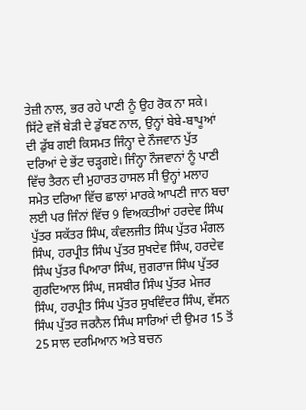ਤੇਜ਼ੀ ਨਾਲ, ਭਰ ਰਹੇ ਪਾਣੀ ਨੂੰ ਉਹ ਰੋਕ ਨਾ ਸਕੇ। ਸਿੱਟੇ ਵਜੋਂ ਬੇੜੀ ਦੇ ਡੁੱਬਣ ਨਾਲ, ਉਨ੍ਹਾਂ ਬੇਬੇ-ਬਾਪੂਆਂ ਦੀ ਡੁੱਬ ਗਈ ਕਿਸਮਤ ਜਿੰਨ੍ਹਾ ਦੇ ਨੌਜਵਾਨ ਪੁੱਤ ਦਰਿਆਂ ਦੇ ਭੇਂਟ ਚੜ੍ਹਗਏ। ਜਿੰਨ੍ਹਾ ਨੌਜਵਾਨਾਂ ਨੂੰ ਪਾਣੀ ਵਿੱਚ ਤੈਰਨ ਦੀ ਮੁਹਾਰਤ ਹਾਸਲ ਸੀ ਉਨ੍ਹਾਂ ਮਲਾਹ ਸਮੇਤ ਦਰਿਆ ਵਿੱਚ ਛਾਲਾਂ ਮਾਰਕੇ ਆਪਣੀ ਜਾਨ ਬਚਾ ਲਈ ਪਰ ਜਿੰਨਾਂ ਵਿੱਚ 9 ਵਿਅਕਤੀਆਂ ਹਰਦੇਵ ਸਿੰਘ ਪੁੱਤਰ ਸਕੱਤਰ ਸਿੰਘ, ਕੰਵਲਜੀਤ ਸਿੰਘ ਪੁੱਤਰ ਮੰਗਲ ਸਿੰਘ, ਹਰਪ੍ਰੀਤ ਸਿੰਘ ਪੁੱਤਰ ਸੁਖਦੇਵ ਸਿੰਘ, ਹਰਦੇਵ ਸਿੰਘ ਪੁੱਤਰ ਪਿਆਰਾ ਸਿੰਘ, ਜੁਗਰਾਜ ਸਿੰਘ ਪੁੱਤਰ ਗੁਰਦਿਆਲ ਸਿੰਘ, ਜਸਬੀਰ ਸਿੰਘ ਪੁੱਤਰ ਮੇਜਰ ਸਿੰਘ, ਹਰਪ੍ਰੀਤ ਸਿੰਘ ਪੁੱਤਰ ਸੁਖਵਿੰਦਰ ਸਿੰਘ, ਵੱਸਨ ਸਿੰਘ ਪੁੱਤਰ ਜਰਨੈਲ ਸਿੰਘ ਸਾਰਿਆਂ ਦੀ ਉਮਰ 15 ਤੋਂ 25 ਸਾਲ ਦਰਮਿਆਨ ਅਤੇ ਬਚਨ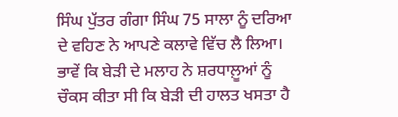ਸਿੰਘ ਪੁੱਤਰ ਗੰਗਾ ਸਿੰਘ 75 ਸਾਲਾ ਨੂੰ ਦਰਿਆ ਦੇ ਵਹਿਣ ਨੇ ਆਪਣੇ ਕਲਾਵੇ ਵਿੱਚ ਲੈ ਲਿਆ। ਭਾਵੇਂ ਕਿ ਬੇੜੀ ਦੇ ਮਲਾਹ ਨੇ ਸ਼ਰਧਾਲ਼ੂਆਂ ਨੂੰ ਚੌਕਸ ਕੀਤਾ ਸੀ ਕਿ ਬੇੜੀ ਦੀ ਹਾਲਤ ਖਸਤਾ ਹੈ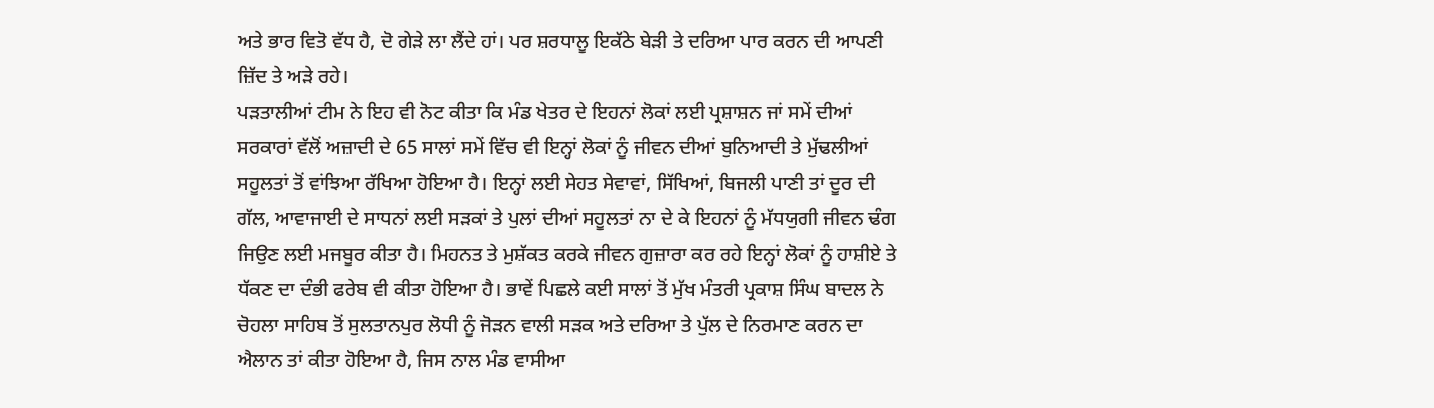ਅਤੇ ਭਾਰ ਵਿਤੋ ਵੱਧ ਹੈ, ਦੋ ਗੇੜੇ ਲਾ ਲੈਂਦੇ ਹਾਂ। ਪਰ ਸ਼ਰਧਾਲੂ ਇਕੱਠੇ ਬੇੜੀ ਤੇ ਦਰਿਆ ਪਾਰ ਕਰਨ ਦੀ ਆਪਣੀ ਜ਼ਿੱਦ ਤੇ ਅੜੇ ਰਹੇ।
ਪੜਤਾਲੀਆਂ ਟੀਮ ਨੇ ਇਹ ਵੀ ਨੋਟ ਕੀਤਾ ਕਿ ਮੰਡ ਖੇਤਰ ਦੇ ਇਹਨਾਂ ਲੋਕਾਂ ਲਈ ਪ੍ਰਸ਼ਾਸ਼ਨ ਜਾਂ ਸਮੇਂ ਦੀਆਂ ਸਰਕਾਰਾਂ ਵੱਲੋਂ ਅਜ਼ਾਦੀ ਦੇ 65 ਸਾਲਾਂ ਸਮੇਂ ਵਿੱਚ ਵੀ ਇਨ੍ਹਾਂ ਲੋਕਾਂ ਨੂੰ ਜੀਵਨ ਦੀਆਂ ਬੁਨਿਆਦੀ ਤੇ ਮੁੱਢਲੀਆਂ ਸਹੂਲਤਾਂ ਤੋਂ ਵਾਂਝਿਆ ਰੱਖਿਆ ਹੋਇਆ ਹੈ। ਇਨ੍ਹਾਂ ਲਈ ਸੇਹਤ ਸੇਵਾਵਾਂ, ਸਿੱਖਿਆਂ, ਬਿਜਲੀ ਪਾਣੀ ਤਾਂ ਦੂਰ ਦੀ ਗੱਲ, ਆਵਾਜਾਈ ਦੇ ਸਾਧਨਾਂ ਲਈ ਸੜਕਾਂ ਤੇ ਪੁਲਾਂ ਦੀਆਂ ਸਹੂਲਤਾਂ ਨਾ ਦੇ ਕੇ ਇਹਨਾਂ ਨੂੰ ਮੱਧਯੁਗੀ ਜੀਵਨ ਢੰਗ ਜਿਉਣ ਲਈ ਮਜਬੂਰ ਕੀਤਾ ਹੈ। ਮਿਹਨਤ ਤੇ ਮੁਸ਼ੱਕਤ ਕਰਕੇ ਜੀਵਨ ਗੁਜ਼ਾਰਾ ਕਰ ਰਹੇ ਇਨ੍ਹਾਂ ਲੋਕਾਂ ਨੂੰ ਹਾਸ਼ੀਏ ਤੇ ਧੱਕਣ ਦਾ ਦੰਭੀ ਫਰੇਬ ਵੀ ਕੀਤਾ ਹੋਇਆ ਹੈ। ਭਾਵੇਂ ਪਿਛਲੇ ਕਈ ਸਾਲਾਂ ਤੋਂ ਮੁੱਖ ਮੰਤਰੀ ਪ੍ਰਕਾਸ਼ ਸਿੰਘ ਬਾਦਲ ਨੇ ਚੋਹਲਾ ਸਾਹਿਬ ਤੋਂ ਸੁਲਤਾਨਪੁਰ ਲੋਧੀ ਨੂੰ ਜੋੜਨ ਵਾਲੀ ਸੜਕ ਅਤੇ ਦਰਿਆ ਤੇ ਪੁੱਲ ਦੇ ਨਿਰਮਾਣ ਕਰਨ ਦਾ ਐਲਾਨ ਤਾਂ ਕੀਤਾ ਹੋਇਆ ਹੈ, ਜਿਸ ਨਾਲ ਮੰਡ ਵਾਸੀਆ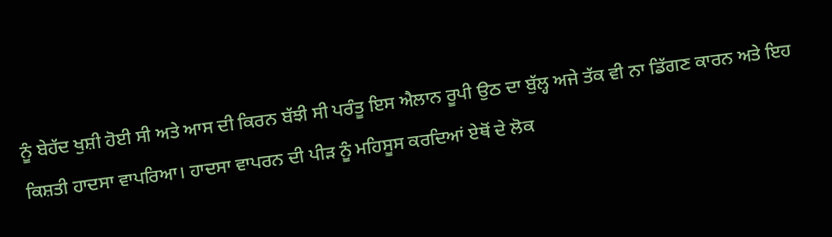ਨੂੰ ਬੇਹੱਦ ਖੁਸ਼ੀ ਹੋਈ ਸੀ ਅਤੇ ਆਸ ਦੀ ਕਿਰਨ ਬੱਝੀ ਸੀ ਪਰੰਤੂ ਇਸ ਐਲਾਨ ਰੂਪੀ ਉਠ ਦਾ ਬੁੱਲ੍ਹ ਅਜੇ ਤੱਕ ਵੀ ਨਾ ਡਿੱਗਣ ਕਾਰਨ ਅਤੇ ਇਹ ਕਿਸ਼ਤੀ ਹਾਦਸਾ ਵਾਪਰਿਆ। ਹਾਦਸਾ ਵਾਪਰਨ ਦੀ ਪੀੜ ਨੂੰ ਮਹਿਸੂਸ ਕਰਦਿਆਂ ਏਥੋਂ ਦੇ ਲੋਕ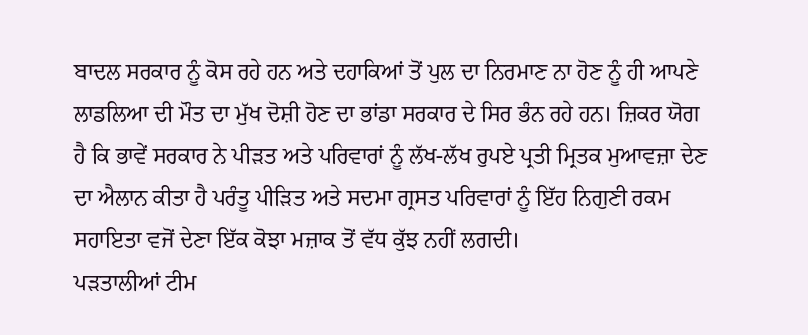ਬਾਦਲ ਸਰਕਾਰ ਨੂੰ ਕੋਸ ਰਹੇ ਹਨ ਅਤੇ ਦਹਾਕਿਆਂ ਤੋਂ ਪੁਲ ਦਾ ਨਿਰਮਾਣ ਨਾ ਹੋਣ ਨੂੰ ਹੀ ਆਪਣੇ ਲਾਡਲਿਆ ਦੀ ਮੌਤ ਦਾ ਮੁੱਖ ਦੋਸ਼ੀ ਹੋਣ ਦਾ ਭਾਂਡਾ ਸਰਕਾਰ ਦੇ ਸਿਰ ਭੰਨ ਰਹੇ ਹਨ। ਜ਼ਿਕਰ ਯੋਗ ਹੈ ਕਿ ਭਾਵੇਂ ਸਰਕਾਰ ਨੇ ਪੀੜਤ ਅਤੇ ਪਰਿਵਾਰਾਂ ਨੂੰ ਲੱਖ-ਲੱਖ ਰੁਪਏ ਪ੍ਰਤੀ ਮ੍ਰਿਤਕ ਮੁਆਵਜ਼ਾ ਦੇਣ ਦਾ ਐਲਾਨ ਕੀਤਾ ਹੈ ਪਰੰਤੂ ਪੀੜਿਤ ਅਤੇ ਸਦਮਾ ਗ੍ਰਸਤ ਪਰਿਵਾਰਾਂ ਨੂੰ ਇੱਹ ਨਿਗੁਣੀ ਰਕਮ ਸਹਾਇਤਾ ਵਜੋਂ ਦੇਣਾ ਇੱਕ ਕੋਝਾ ਮਜ਼ਾਕ ਤੋਂ ਵੱਧ ਕੁੱਝ ਨਹੀਂ ਲਗਦੀ।
ਪੜਤਾਲੀਆਂ ਟੀਮ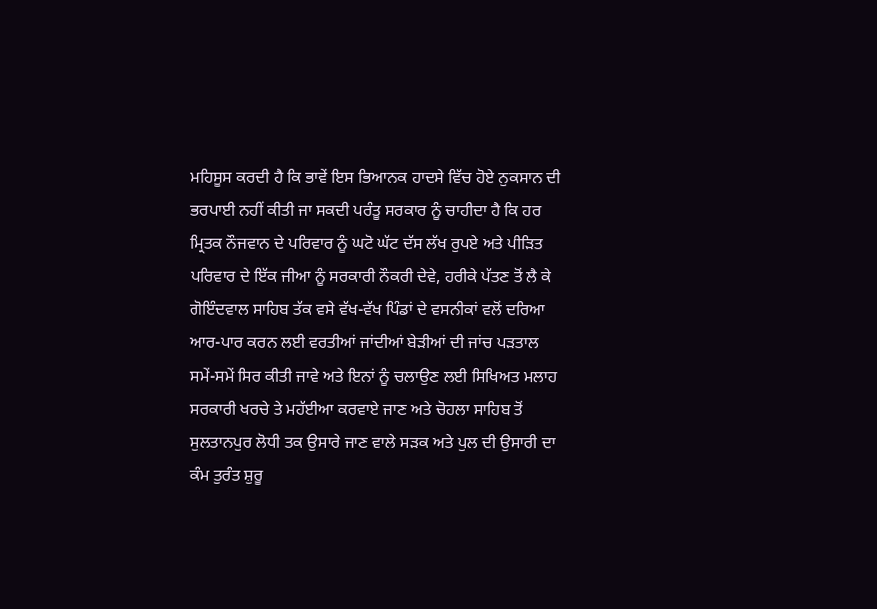ਮਹਿਸੂਸ ਕਰਦੀ ਹੈ ਕਿ ਭਾਵੇਂ ਇਸ ਭਿਆਨਕ ਹਾਦਸੇ ਵਿੱਚ ਹੋਏ ਨੁਕਸਾਨ ਦੀ ਭਰਪਾਈ ਨਹੀਂ ਕੀਤੀ ਜਾ ਸਕਦੀ ਪਰੰਤੂ ਸਰਕਾਰ ਨੂੰ ਚਾਹੀਦਾ ਹੈ ਕਿ ਹਰ ਮ੍ਰਿਤਕ ਨੌਜਵਾਨ ਦੇ ਪਰਿਵਾਰ ਨੂੰ ਘਟੋ ਘੱਟ ਦੱਸ ਲੱਖ ਰੁਪਏ ਅਤੇ ਪੀੜਿਤ ਪਰਿਵਾਰ ਦੇ ਇੱਕ ਜੀਆ ਨੂੰ ਸਰਕਾਰੀ ਨੌਕਰੀ ਦੇਵੇ, ਹਰੀਕੇ ਪੱਤਣ ਤੋਂ ਲੈ ਕੇ ਗੋਇੰਦਵਾਲ ਸਾਹਿਬ ਤੱਕ ਵਸੇ ਵੱਖ-ਵੱਖ ਪਿੰਡਾਂ ਦੇ ਵਸਨੀਕਾਂ ਵਲੋਂ ਦਰਿਆ ਆਰ-ਪਾਰ ਕਰਨ ਲਈ ਵਰਤੀਆਂ ਜਾਂਦੀਆਂ ਬੇੜੀਆਂ ਦੀ ਜਾਂਚ ਪੜਤਾਲ ਸਮੇਂ-ਸਮੇਂ ਸਿਰ ਕੀਤੀ ਜਾਵੇ ਅਤੇ ਇਨਾਂ ਨੂੰ ਚਲਾਉਣ ਲਈ ਸਿਖਿਅਤ ਮਲਾਹ ਸਰਕਾਰੀ ਖਰਚੇ ਤੇ ਮਹੱਈਆ ਕਰਵਾਏ ਜਾਣ ਅਤੇ ਚੋਹਲਾ ਸਾਹਿਬ ਤੋਂ ਸੁਲਤਾਨਪੁਰ ਲੋਧੀ ਤਕ ਉਸਾਰੇ ਜਾਣ ਵਾਲੇ ਸੜਕ ਅਤੇ ਪੁਲ ਦੀ ਉਸਾਰੀ ਦਾ ਕੰਮ ਤੁਰੰਤ ਸ਼ੁਰੂ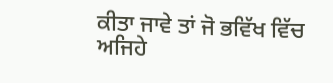ਕੀਤਾ ਜਾਵੇ ਤਾਂ ਜੋ ਭਵਿੱਖ ਵਿੱਚ ਅਜਿਹੇ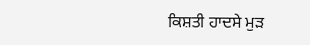ਕਿਸ਼ਤੀ ਹਾਦਸੇ ਮੁੜ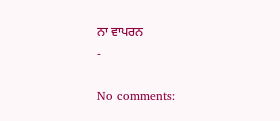ਨਾ ਵਾਪਰਨ
-

No comments: